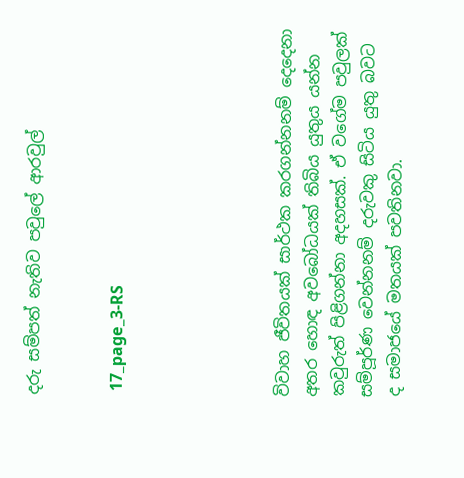දරු සම්පත් නැතිව පවුලේ ආරවුල්


 17_page_3-RS





විවාහ ජීවිතයක් සාර්ථක කරගන්නනම් දෙදෙනා අතර හොඳ අවබෝධයක් තිබිය යුතුය යන්න කවුරුත් පිළිගන්නා අදහසක්. ඒ වගේම පවුලක් සම්පූර්ණ වෙන්නනම් දරුවකු සිටිය යුතු බවට ද සමාජයේ මතයක් පවතිනවා.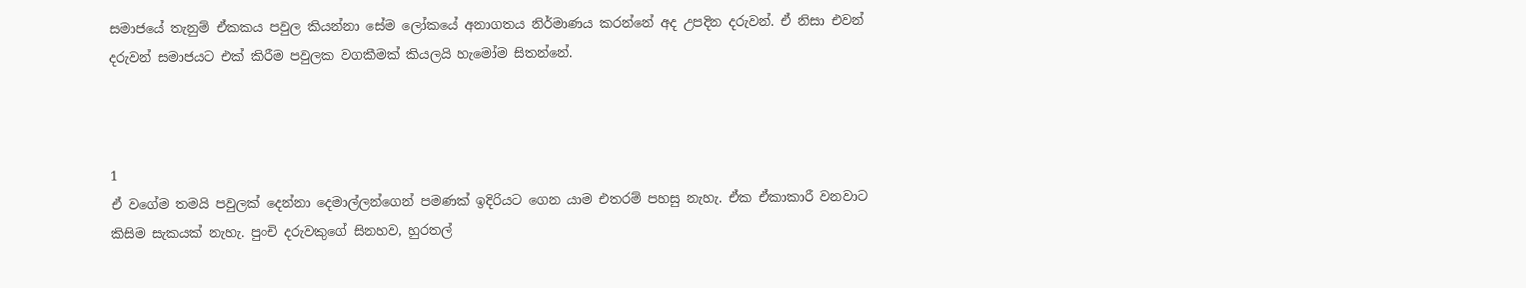සමාජයේ තැනුම් ඒකකය පවුල කියන්නා සේම ලෝකයේ අනාගතය නිර්මාණය කරන්නේ අද උපදින දරුවන්. ඒ නිසා එවන් දරුවන් සමාජයට එක් කිරීම පවුලක වගකීමක් කියලයි හැමෝම සිතන්නේ.



1
ඒ වගේම තමයි පවුලක් දෙන්නා දෙමාල්ලන්ගෙන් පමණක් ඉදිරියට ගෙන යාම එතරම් පහසු නැහැ. ඒක ඒකාකාරී වනවාට කිසිම සැකයක් නැහැ. පුංචි දරුවකුගේ සිනහව, හුරතල්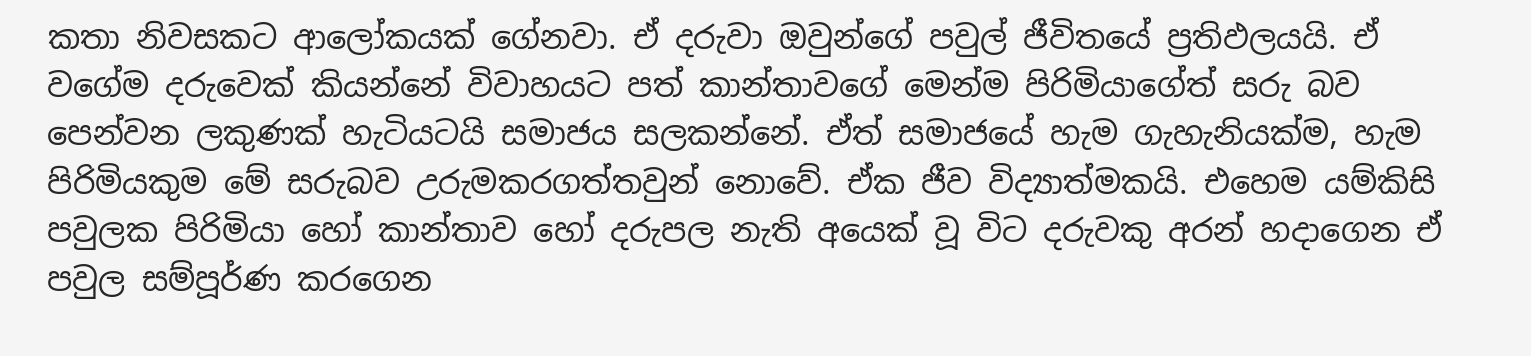කතා නිවසකට ආලෝකයක් ගේනවා. ඒ දරුවා ඔවුන්ගේ පවුල් ජීවිතයේ ප්‍රතිඵලයයි. ඒ වගේම දරුවෙක් කියන්නේ විවාහයට පත් කාන්තාවගේ මෙන්ම පිරිමියාගේත් සරු බව පෙන්වන ලකුණක් හැටියටයි සමාජය සලකන්නේ. ඒත් සමාජයේ හැම ගැහැනියක්ම, හැම පිරිමියකුම මේ සරුබව උරුමකරගත්තවුන් නොවේ. ඒක ජීව විද්‍යාත්මකයි. එහෙම යම්කිසි පවුලක පිරිමියා හෝ කාන්තාව හෝ දරුපල නැති අයෙක් වූ විට දරුවකු අරන් හදාගෙන ඒ පවුල සම්පූර්ණ කරගෙන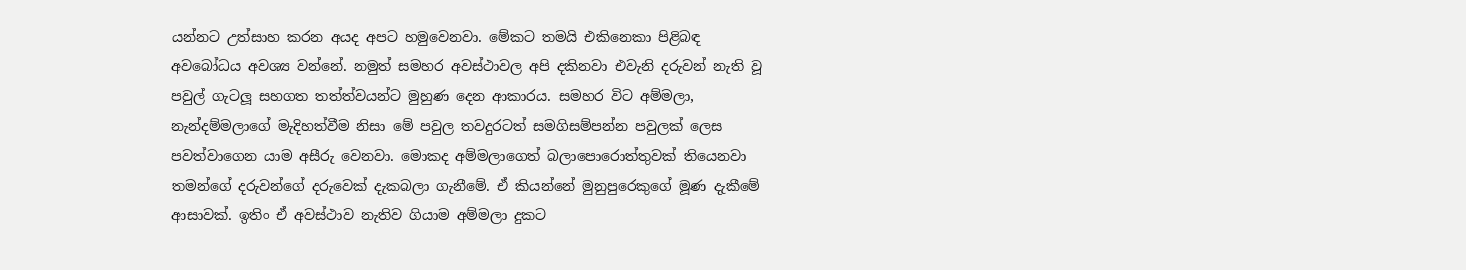යන්නට උත්සාහ කරන අයද අපට හමුවෙනවා. මේකට තමයි එකිනෙකා පිළිබඳ අවබෝධය අවශ්‍ය වන්නේ. නමුත් සමහර අවස්ථාවල අපි දකිනවා එවැනි දරුවන් නැති වූ පවුල් ගැටලූ සහගත තත්ත්වයන්ට මුහුණ දෙන ආකාරය. සමහර විට අම්මලා, නැන්දම්මලාගේ මැදිහත්වීම නිසා මේ පවුල තවදුරටත් සමගිසම්පන්න පවුලක් ලෙස පවත්වාගෙන යාම අසීරු වෙනවා. මොකද අම්මලාගෙත් බලාපොරොත්තුවක් තියෙනවා තමන්ගේ දරුවන්ගේ දරුවෙක් දැකබලා ගැනීමේ. ඒ කියන්නේ මුනුපුරෙකුගේ මූණ දැකීමේ ආසාවක්. ඉතිං ඒ අවස්ථාව නැතිව ගියාම අම්මලා දුකට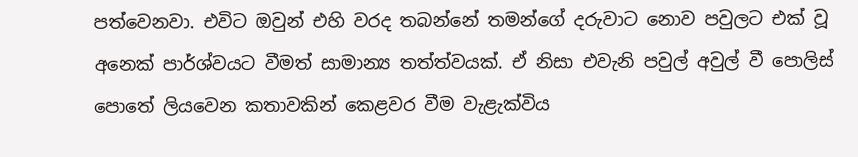පත්වෙනවා. එවිට ඔවුන් එහි වරද තබන්නේ තමන්ගේ දරුවාට නොව පවුලට එක් වූ අනෙක් පාර්ශ්වයට වීමත් සාමාන්‍ය තත්ත්වයක්. ඒ නිසා එවැනි පවුල් අවුල් වී පොලිස් පොතේ ලියවෙන කතාවකින් කෙළවර වීම වැළැක්විය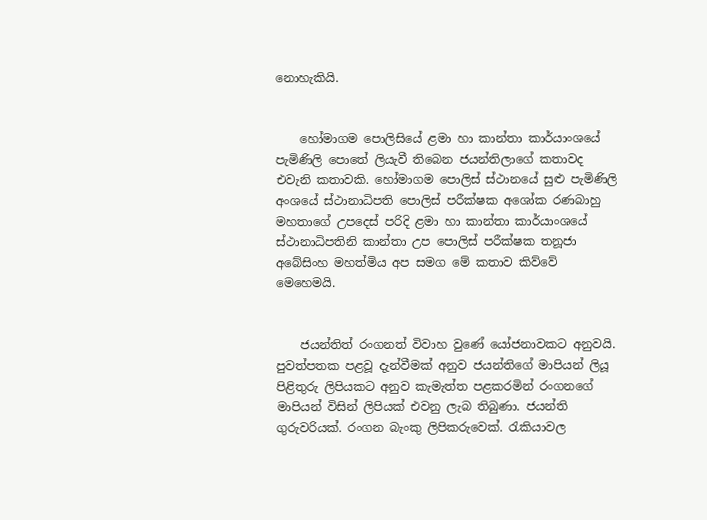නොහැකියි.


    හෝමාගම පොලිසියේ ළමා හා කාන්තා කාර්යාංශයේ පැමිණිලි පොතේ ලියැවී තිබෙන ජයන්තිලාගේ කතාවද එවැනි කතාවකි. හෝමාගම පොලිස් ස්ථානයේ සුළු පැමිණිලි අංශයේ ස්ථානාධිපති පොලිස් පරීක්ෂක අශෝක රණබාහු මහතාගේ උපදෙස් පරිදි ළමා හා කාන්තා කාර්යාංශයේ ස්ථානාධිපතිනි කාන්තා උප පොලිස් පරීක්ෂක තනූජා අබේසිංහ මහත්මිය අප සමග මේ කතාව කිව්වේ මෙහෙමයි.


    ජයන්තිත් රංගනත් විවාහ වුණේ යෝජනාවකට අනුවයි. පුවත්පතක පළවූ දැන්වීමක් අනුව ජයන්තිගේ මාපියන් ලියූ පිළිතුරු ලිපියකට අනුව කැමැත්ත පළකරමින් රංගනගේ මාපියන් විසින් ලිපියක් එවනු ලැබ තිබුණා. ජයන්ති ගුරුවරියක්. රංගන බැංකු ලිපිකරුවෙක්. රැකියාවල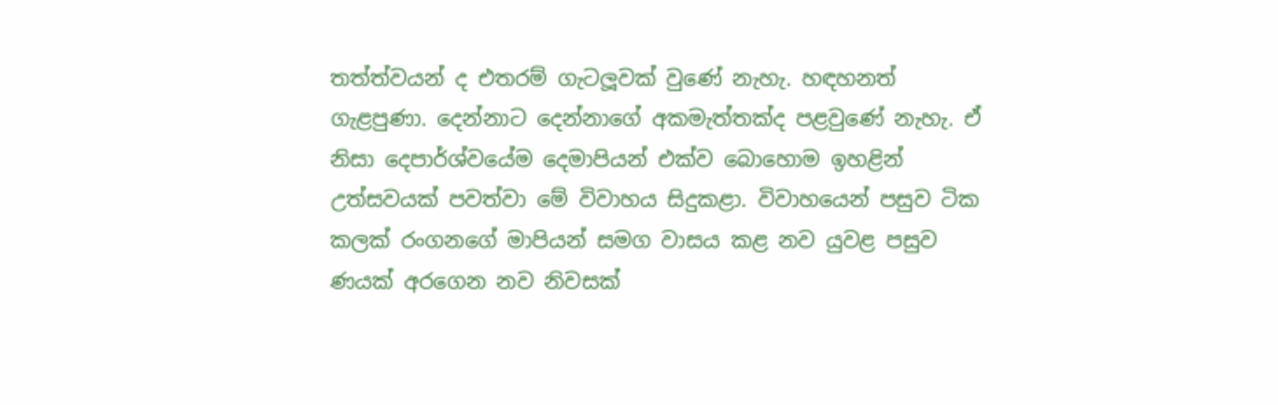තත්ත්වයන් ද එතරම් ගැටලූවක් වුණේ නැහැ. හඳහනත් ගැළපුණා. දෙන්නාට දෙන්නාගේ අකමැත්තක්ද පළවුණේ නැහැ. ඒ නිසා දෙපාර්ශ්වයේම දෙමාපියන් එක්ව බොහොම ඉහළින් උත්සවයක් පවත්වා මේ විවාහය සිදුකළා. විවාහයෙන් පසුව ටික කලක් රංගනගේ මාපියන් සමග වාසය කළ නව යුවළ පසුව ණයක් අරගෙන නව නිවසක්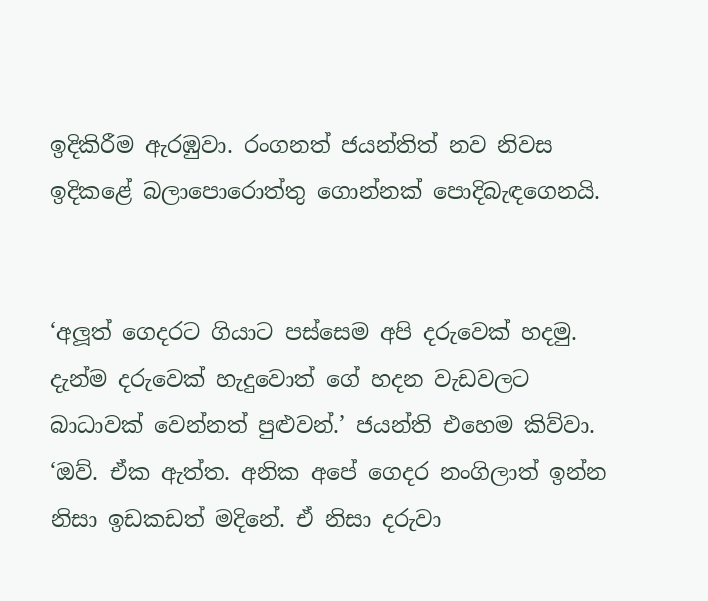ඉදිකිරීම ඇරඹුවා. රංගනත් ජයන්තිත් නව නිවස ඉදිකළේ බලාපොරොත්තු ගොන්නක් පොදිබැඳගෙනයි.


‘අලූත් ගෙදරට ගියාට පස්සෙම අපි දරුවෙක් හදමු. දැන්ම දරුවෙක් හැදුවොත් ගේ හදන වැඩවලට බාධාවක් වෙන්නත් පුළුවන්.’ ජයන්ති එහෙම කිව්වා.
‘ඔව්. ඒක ඇත්ත. අනික අපේ ගෙදර නංගිලාත් ඉන්න නිසා ඉඩකඩත් මදිනේ. ඒ නිසා දරුවා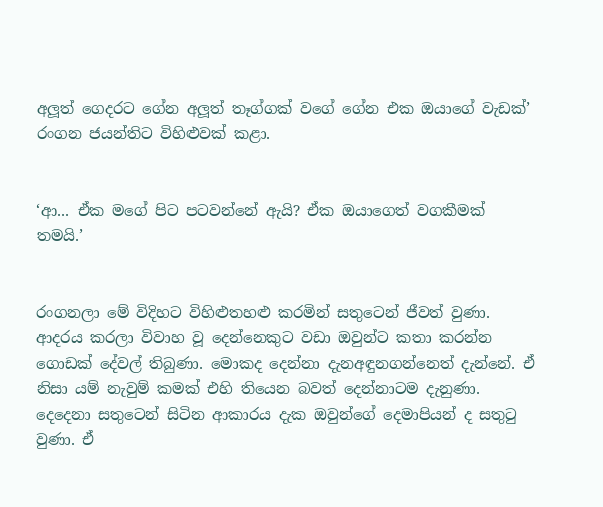අලූත් ගෙදරට ගේන අලූත් තෑග්ගක් වගේ ගේන එක ඔයාගේ වැඩක්’ රංගන ජයන්තිට විහිළුවක් කළා.


‘ආ... ඒක මගේ පිට පටවන්නේ ඇයි? ඒක ඔයාගෙත් වගකීමක් තමයි.’


රංගනලා මේ විදිහට විහිළුතහළු කරමින් සතුටෙන් ජීවත් වුණා. ආදරය කරලා විවාහ වූ දෙන්නෙකුට වඩා ඔවුන්ට කතා කරන්න ගොඩක් දේවල් තිබුණා. මොකද දෙන්නා දැනඅඳුනගන්නෙත් දැන්නේ. ඒ නිසා යම් නැවුම් කමක් එහි තියෙන බවත් දෙන්නාටම දැනුණා. දෙදෙනා සතුටෙන් සිටින ආකාරය දැක ඔවුන්ගේ දෙමාපියන් ද සතුටු වුණා. ඒ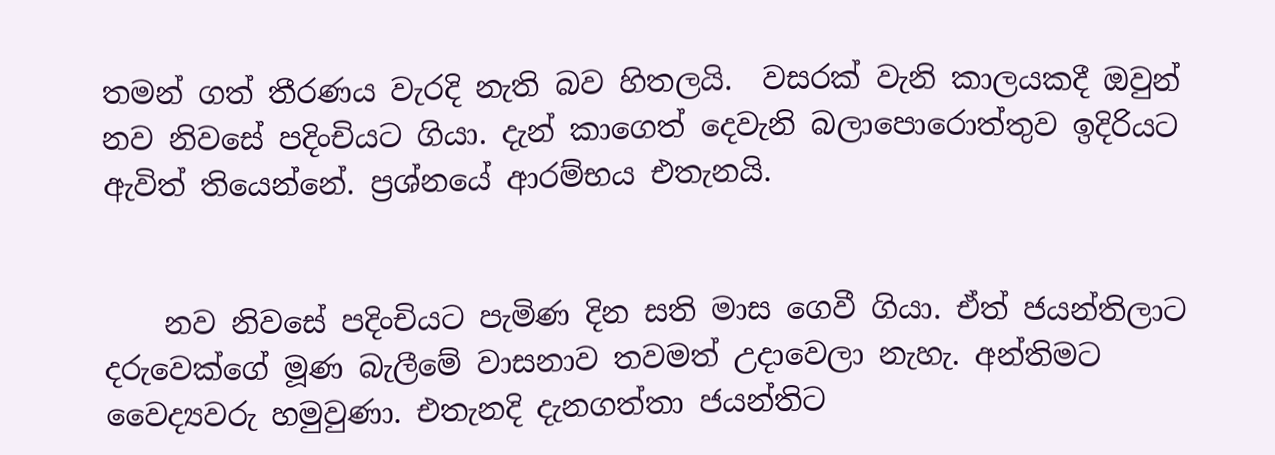තමන් ගත් තීරණය වැරදි නැති බව හිතලයි.  වසරක් වැනි කාලයකදී ඔවුන් නව නිවසේ පදිංචියට ගියා. දැන් කාගෙත් දෙවැනි බලාපොරොත්තුව ඉදිරියට ඇවිත් තියෙන්නේ. ප්‍රශ්නයේ ආරම්භය එතැනයි.


    නව නිවසේ පදිංචියට පැමිණ දින සති මාස ගෙවී ගියා. ඒත් ජයන්තිලාට දරුවෙක්ගේ මූණ බැලීමේ වාසනාව තවමත් උදාවෙලා නැහැ. අන්තිමට වෛද්‍යවරු හමුවුණා. එතැනදි දැනගත්තා ජයන්තිට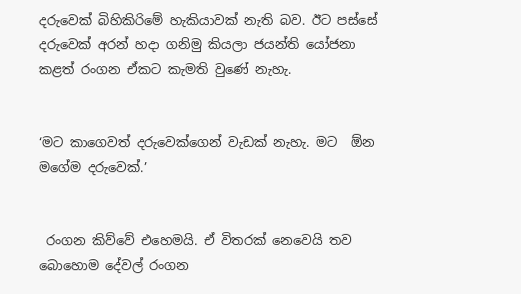දරුවෙක් බිහිකිරිමේ හැකියාවක් නැති බව. ඊට පස්සේ දරුවෙක් අරන් හදා ගනිමු කියලා ජයන්ති යෝජනා කළත් රංගන ඒකට කැමති වුණේ නැහැ.


‘මට කාගෙවත් දරුවෙක්ගෙන් වැඩක් නැහැ. මට  ඕන මගේම දරුවෙක්.’


 රංගන කිව්වේ එහෙමයි. ඒ විතරක් නෙවෙයි තව බොහොම දේවල් රංගන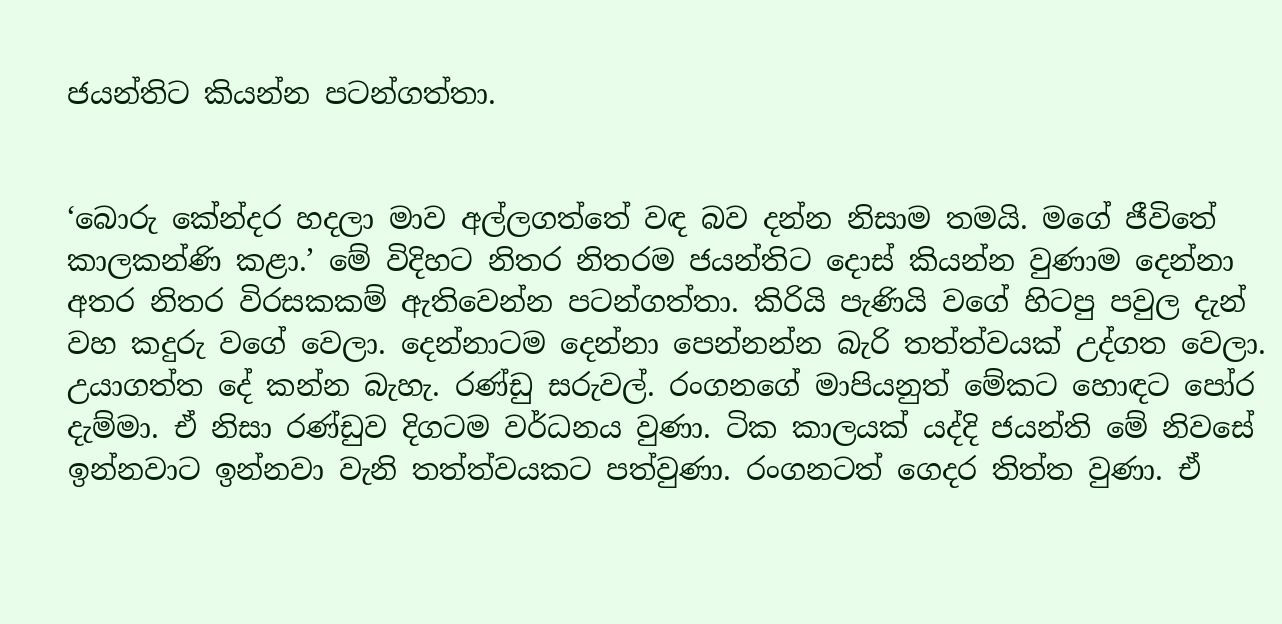ජයන්තිට කියන්න පටන්ගත්තා.


‘බොරු කේන්දර හදලා මාව අල්ලගත්තේ වඳ බව දන්න නිසාම තමයි. මගේ ජීවිතේ කාලකන්ණි කළා.’ මේ විදිහට නිතර නිතරම ජයන්තිට දොස් කියන්න වුණාම දෙන්නා අතර නිතර විරසකකම් ඇතිවෙන්න පටන්ගත්තා. කිරියි පැණියි වගේ හිටපු පවුල දැන් වහ කදුරු වගේ වෙලා. දෙන්නාටම දෙන්නා පෙන්නන්න බැරි තත්ත්වයක් උද්ගත වෙලා. උයාගත්ත දේ කන්න බැහැ. රණ්ඩු සරුවල්. රංගනගේ මාපියනුත් මේකට හොඳට පෝර දැම්මා. ඒ නිසා රණ්ඩුව දිගටම වර්ධනය වුණා. ටික කාලයක් යද්දි ජයන්ති මේ නිවසේ ඉන්නවාට ඉන්නවා වැනි තත්ත්වයකට පත්වුණා. රංගනටත් ගෙදර තිත්ත වුණා. ඒ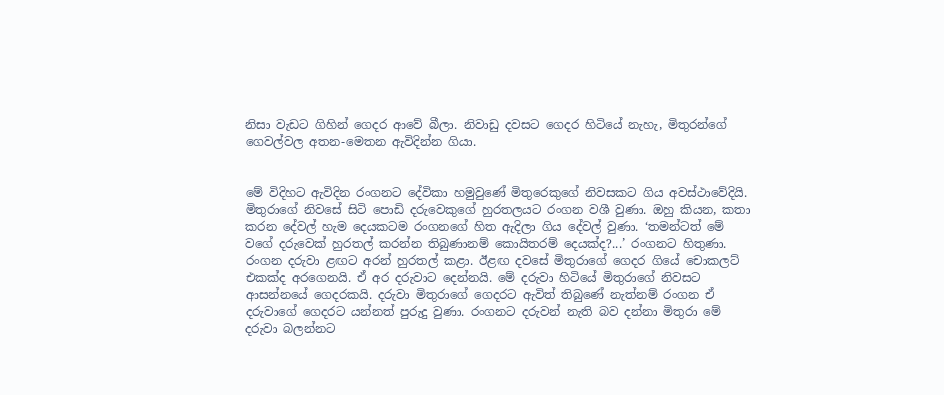නිසා වැඩට ගිහින් ගෙදර ආවේ බීලා. නිවාඩු දවසට ගෙදර හිටියේ නැහැ, මිතුරන්ගේ ගෙවල්වල අතන-මෙතන ඇවිදින්න ගියා.


මේ විදිහට ඇවිදින රංගනට දේවිකා හමුවුණේ මිතුරෙකුගේ නිවසකට ගිය අවස්ථාවේදියි. මිතුරාගේ නිවසේ සිටි පොඩි දරුවෙකුගේ හුරතලයට රංගන වශී වුණා. ඔහු කියන, කතා කරන දේවල් හැම දෙයකටම රංගනගේ හිත ඇදිලා ගිය දේවල් වුණා. ‘තමන්ටත් මේ වගේ දරුවෙක් හුරතල් කරන්න තිබුණානම් කොයිතරම් දෙයක්ද?...’ රංගනට හිතුණා. රංගන දරුවා ළඟට අරන් හුරතල් කළා. ඊළඟ දවසේ මිතුරාගේ ගෙදර ගියේ චොකලට් එකක්ද අරගෙනයි. ඒ අර දරුවාට දෙන්නයි. මේ දරුවා හිටියේ මිතුරාගේ නිවසට ආසන්නයේ ගෙදරකයි. දරුවා මිතුරාගේ ගෙදරට ඇවිත් තිබුණේ නැත්නම් රංගන ඒ දරුවාගේ ගෙදරට යන්නත් පුරුදු වුණා. රංගනට දරුවන් නැති බව දන්නා මිතුරා මේ දරුවා බලන්නට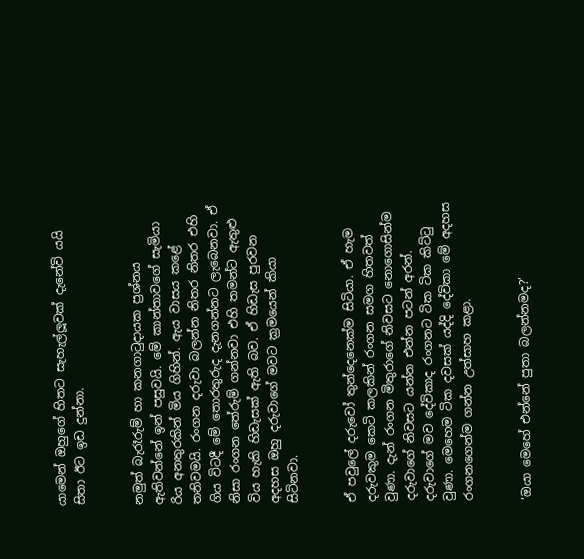යාමෙන් ඔහුගේ හිතට සැහැල්ලූවක් දැනේවි යයි සිතා ඊට ඉඩ දුන්නා.


නමුත් බැරෑරුම් හා කනගාටුදායක ප්‍රශ්නය ඇතිවන්නේ ඉන් පසුවයි. මේ කාන්තාවගේ සැමියා රිය අනතුරකින් මිය ගිහින්. ඇය වාසය කළේ තනිවමයි. රංගන දරුවා බලන්න නිතර නිතර එහි ගිය විටදී මේ තොරතුරුද දැනගන්නට ලැබෙනවා. ඒ නිසා රංගන තේරුම් ගන්නවා එහි තමන්ට ඇතුළු විය හැකි හිඩැසක් ඇති බව. ඒ හිඩැස පුරවන අදහස ඔහු දරුවාගේ මවට ක්‍රමයෙන් කියා සිටිනවා.


ඒ පවුලේ දරුවෝ තුන්දෙනෙක්ම සිටියා. ඒ හැම දරුවකුම කෙටි කලකින් රංගන සමග හිතවත් වුණා. දැන් රංගන මිතුරාගේ නිවසට නොගොසින්ම දරුවාගේ නිවසට යන්න එන්න පටන් අරන්. දරුවාගේ මව දේවිකාද රංගනට ටික ටික කිට්ටු වුණා. මෙහෙම ටික දවසක් යද්දි දේවිකා මේ අදහස රංගනගෙන්ම ගන්න උත්සාහ කළා.


‘ඔයා මෙහේ එන්නේ පුතා බලන්නමද?’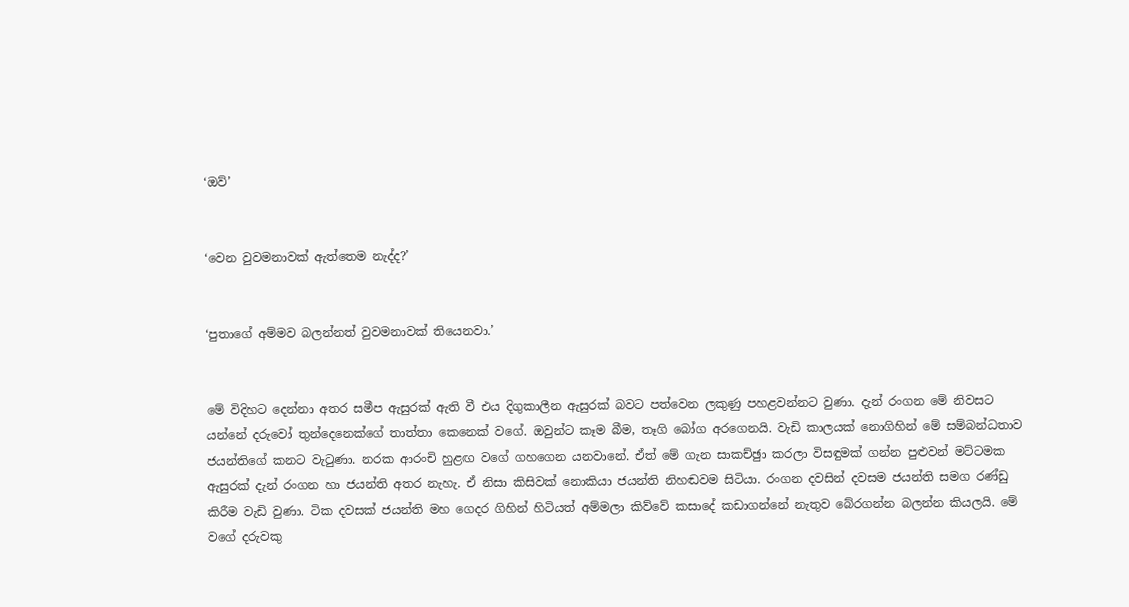‘ඔව්’


‘වෙන වුවමනාවක් ඇත්තෙම නැද්ද?’


‘පුතාගේ අම්මව බලන්නත් වුවමනාවක් තියෙනවා.’


මේ විදිහට දෙන්නා අතර සමීප ඇසුරක් ඇති වී එය දිගුකාලීන ඇසුරක් බවට පත්වෙන ලකුණු පහළවන්නට වුණා. දැන් රංගන මේ නිවසට යන්නේ දරුවෝ තුන්දෙනෙක්ගේ තාත්තා කෙනෙක් වගේ. ඔවුන්ට කෑම බීම, තෑගි බෝග අරගෙනයි. වැඩි කාලයක් නොගිහින් මේ සම්බන්ධතාව ජයන්තිගේ කනට වැටුණා. නරක ආරංචි හුළඟ වගේ ගහගෙන යනවානේ. ඒත් මේ ගැන සාකච්ඡුා කරලා විසඳුමක් ගන්න පුළුවන් මට්ටමක ඇසුරක් දැන් රංගන හා ජයන්ති අතර නැහැ. ඒ නිසා කිසිවක් නොකියා ජයන්ති නිහඬවම සිටියා. රංගන දවසින් දවසම ජයන්ති සමග රණ්ඩු කිරීම වැඩි වුණා. ටික දවසක් ජයන්ති මහ ගෙදර ගිහින් හිටියත් අම්මලා කිව්වේ කසාදේ කඩාගන්නේ නැතුව බේරගන්න බලන්න කියලයි. මේ වගේ දරුවකු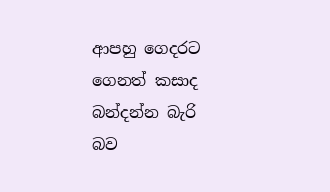ආපහු ගෙදරට ගෙනත් කසාද බන්දන්න බැරි බව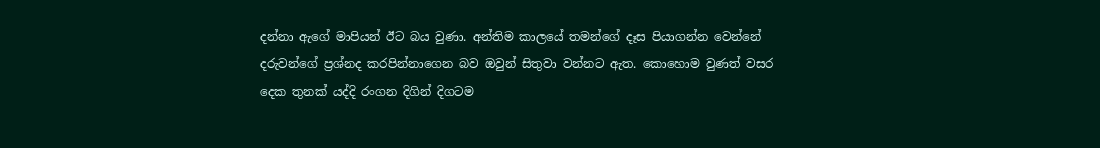දන්නා ඇගේ මාපියන් ඊට බය වුණා. අන්තිම කාලයේ තමන්ගේ දෑස පියාගන්න වෙන්නේ දරුවන්ගේ ප්‍රශ්නද කරපින්නාගෙන බව ඔවුන් සිතුවා වන්නට ඇත. කොහොම වුණත් වසර දෙක තුනක් යද්දි රංගන දිගින් දිගටම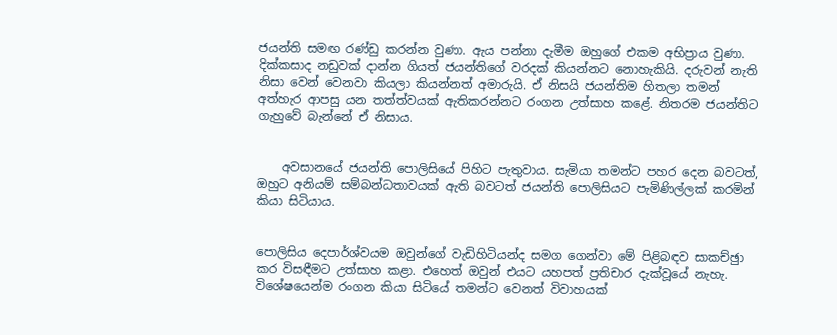ජයන්ති සමඟ රණ්ඩු කරන්න වුණා. ඇය පන්නා දැමීම ඔහුගේ එකම අභිප්‍රාය වුණා. දික්කසාද නඩුවක් දාන්න ගියත් ජයන්තිගේ වරදක් කියන්නට නොහැකියි. දරුවන් නැති නිසා වෙන් වෙනවා කියලා කියන්නත් අමාරුයි. ඒ නිසයි ජයන්තිම හිතලා තමන් අත්හැර ආපසු යන තත්ත්වයක් ඇතිකරන්නට රංගන උත්සාහ කළේ. නිතරම ජයන්තිට ගැහුවේ බැන්නේ ඒ නිසාය.


    අවසානයේ ජයන්ති පොලිසියේ පිහිට පැතුවාය. සැමියා තමන්ට පහර දෙන බවටත්, ඔහුට අනියම් සම්බන්ධතාවයක් ඇති බවටත් ජයන්ති පොලිසියට පැමිණිල්ලක් කරමින් කියා සිටියාය.


පොලිසිය දෙපාර්ශ්වයම ඔවුන්ගේ වැඩිහිටියන්ද සමග ගෙන්වා මේ පිළිබඳව සාකච්ඡුා කර විසඳීමට උත්සාහ කළා. එහෙත් ඔවුන් එයට යහපත් ප්‍රතිචාර දැක්වූයේ නැහැ. විශේෂයෙන්ම රංගන කියා සිටියේ තමන්ට වෙනත් විවාහයක්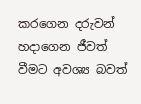කරගෙන දරුවන් හදාගෙන ජීවත් වීමට අවශ්‍ය බවත්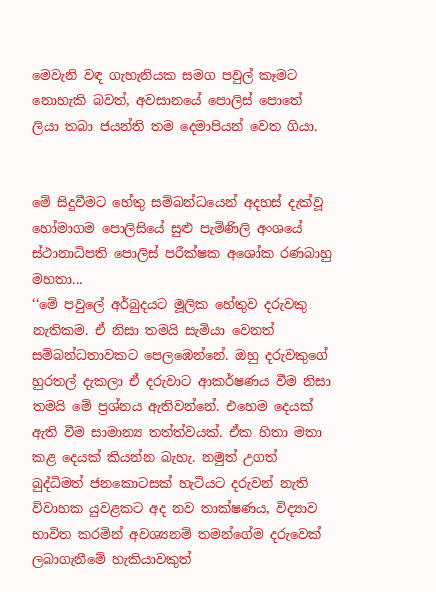මෙවැනි වඳ ගැහැනියක සමග පවුල් කෑමට නොහැකි බවත්, අවසානයේ පොලිස් පොතේ ලියා තබා ජයන්ති තම දෙමාපියන් වෙත ගියා.


මේ සිදුවීමට හේතු සම්බන්ධයෙන් අදහස් දැක්වූ හෝමාගම පොලිසියේ සුළු පැමිණිලි අංශයේ ස්ථානාධිපති පොලිස් පරීක්ෂක අශෝක රණබාහු මහතා...
‘‘මේ පවුලේ අර්බුදයට මූලික හේතුව දරුවකු නැතිකම. ඒ නිසා තමයි සැමියා වෙනත් සම්බන්ධතාවකට පෙලඹෙන්නේ. ඔහු දරුවකුගේ හුරතල් දැකලා ඒ දරුවාට ආකර්ෂණය වීම නිසා තමයි මේ ප්‍රශ්නය ඇතිවන්නේ. එහෙම දෙයක් ඇති වීම සාමාන්‍ය තත්ත්වයක්. ඒක හිතා මතා කළ දෙයක් කියන්න බැහැ. නමුත් උගත් බුද්ධිමත් ජනකොටසක් හැටියට දරුවන් නැති විවාහක යුවළකට අද නව තාක්ෂණය, විද්‍යාව භාවිත කරමින් අවශ්‍යනම් තමන්ගේම දරුවෙක් ලබාගැනීමේ හැකියාවකුත්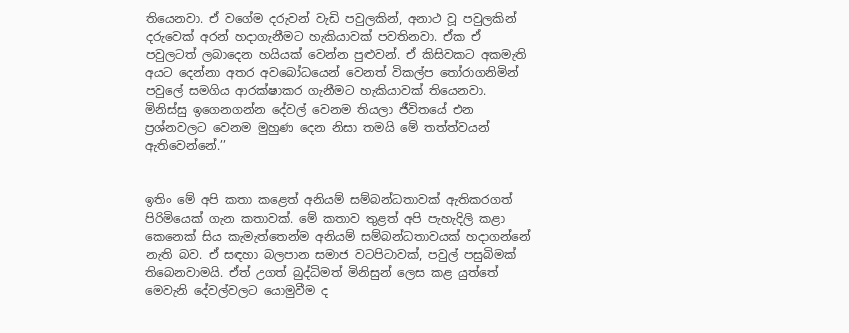තියෙනවා. ඒ වගේම දරුවන් වැඩි පවුලකින්, අනාථ වූ පවුලකින් දරුවෙක් අරන් හදාගැනීමට හැකියාවක් පවතිනවා. ඒක ඒ පවුලටත් ලබාදෙන හයියක් වෙන්න පුළුවන්. ඒ කිසිවකට අකමැති අයට දෙන්නා අතර අවබෝධයෙන් වෙනත් විකල්ප තෝරාගනිමින් පවුලේ සමගිය ආරක්ෂාකර ගැනීමට හැකියාවක් තියෙනවා. මිනිස්සු ඉගෙනගන්න දේවල් වෙනම තියලා ජීවිතයේ එන ප්‍රශ්නවලට වෙනම මුහුණ දෙන නිසා තමයි මේ තත්ත්වයන් ඇතිවෙන්නේ.’’


ඉතිං මේ අපි කතා කළෙත් අනියම් සම්බන්ධතාවක් ඇතිකරගත් පිරිමියෙක් ගැන කතාවක්. මේ කතාව තුළත් අපි පැහැදිලි කළා කෙනෙක් සිය කැමැත්තෙන්ම අනියම් සම්බන්ධතාවයක් හදාගන්නේ නැති බව. ඒ සඳහා බලපාන සමාජ වටපිටාවක්, පවුල් පසුබිමක් තිබෙනවාමයි. ඒත් උගත් බුද්ධිමත් මිනිසුන් ලෙස කළ යුත්තේ මෙවැනි දේවල්වලට යොමුවීම ද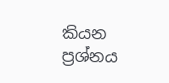කියන ප්‍රශ්නය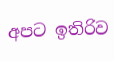අපට ඉතිරිව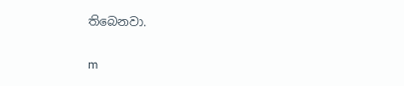තිබෙනවා.

m